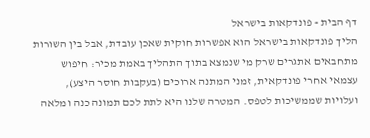דף הבית » פונדקאות בישראל
הליך פונדקאות בישראל הוא אפשרות חוקית שאכן עובדת, אבל בין השורות מתחבאים אתגרים שרק מי שנמצא בתוך התהליך באמת מכיר: חיפוש עצמאי אחרי פונדקאית, זמני המתנה ארוכים (בעקבות חוסר היצע), ועלויות שממשיכות לטפס. המטרה שלנו היא לתת לכם תמונה כנה ומלאה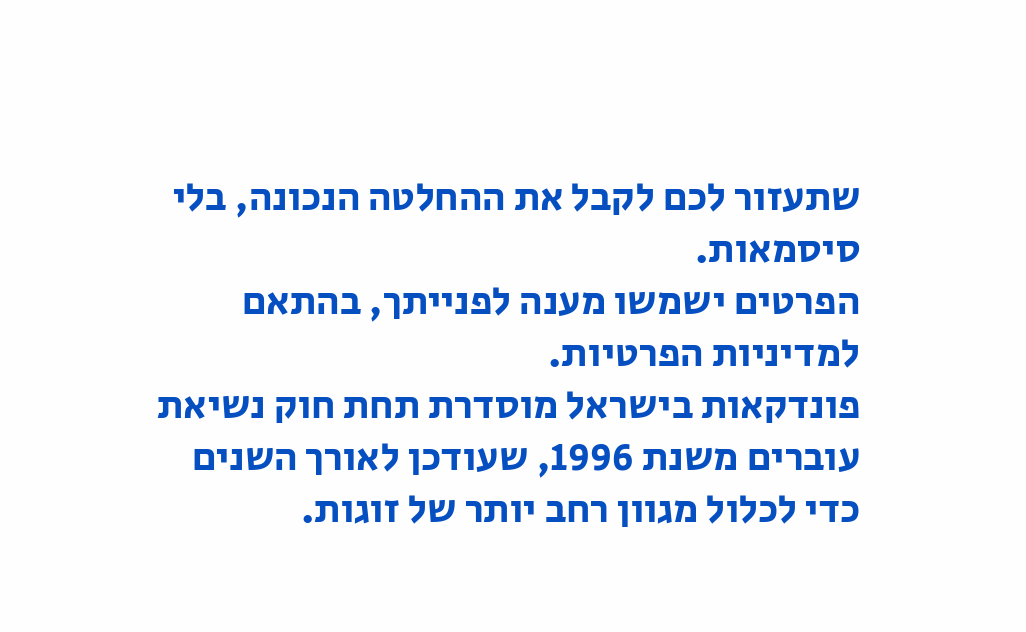שתעזור לכם לקבל את ההחלטה הנכונה, בלי סיסמאות.
הפרטים ישמשו מענה לפנייתך, בהתאם למדיניות הפרטיות.
פונדקאות בישראל מוסדרת תחת חוק נשיאת עוברים משנת 1996, שעודכן לאורך השנים כדי לכלול מגוון רחב יותר של זוגות.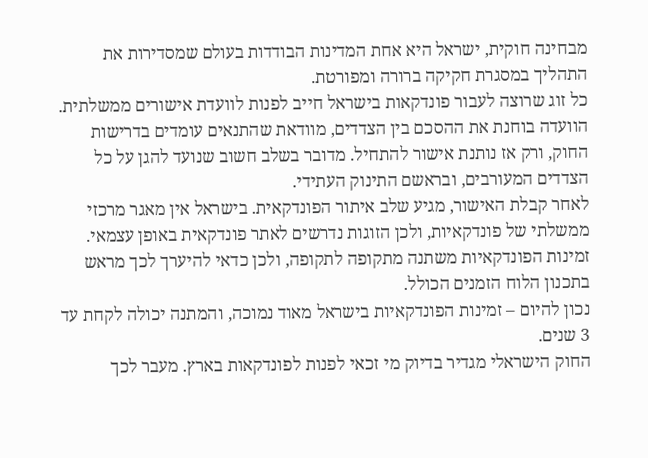מבחינה חוקית, ישראל היא אחת המדינות הבודדות בעולם שמסדירות את התהליך במסגרת חקיקה ברורה ומפורטת.
כל זוג שרוצה לעבור פונדקאות בישראל חייב לפנות לוועדת אישורים ממשלתית. הוועדה בוחנת את ההסכם בין הצדדים, מוודאת שהתנאים עומדים בדרישות החוק, ורק אז נותנת אישור להתחיל. מדובר בשלב חשוב שנועד להגן על כל הצדדים המעורבים, ובראשם התינוק העתידי.
לאחר קבלת האישור, מגיע שלב איתור הפונדקאית. בישראל אין מאגר מרכזי ממשלתי של פונדקאיות, ולכן הזוגות נדרשים לאתר פונדקאית באופן עצמאי. זמינות הפונדקאיות משתנה מתקופה לתקופה, ולכן כדאי להיערך לכך מראש בתכנון הלוח הזמנים הכולל.
נכון להיום – זמינות הפונדקאיות בישראל מאוד נמוכה, והמתנה יכולה לקחת עד 3 שנים.
החוק הישראלי מגדיר בדיוק מי זכאי לפנות לפונדקאות בארץ. מעבר לכך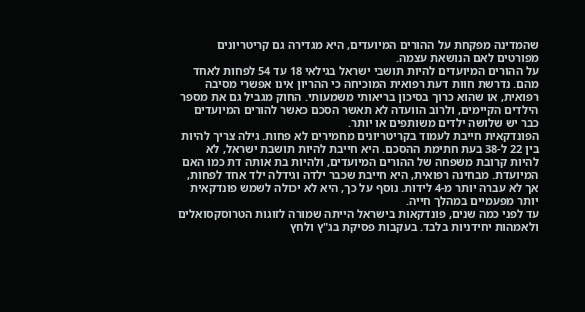שהמדינה מפקחת על ההורים המיועדים, היא מגדירה גם קריטריונים מפורטים לאם הנושאת עצמה.
על ההורים המיועדים להיות תושבי ישראל בגילאי 18 עד 54 לפחות לאחד מהם. נדרשת חוות דעת רפואית המוכיחה כי ההריון אינו אפשרי מסיבה רפואית, או שהוא כרוך בסיכון בריאותי משמעותי. החוק מגביל גם את מספר הילדים הקיימים, ולרוב הוועדה לא תאשר הסכם כאשר להורים המיועדים כבר יש שלושה ילדים משותפים או יותר.
הפונדקאית חייבת לעמוד בקריטריונים מחמירים לא פחות. גילה צריך להיות בין 22 ל-38 בעת חתימת ההסכם. היא חייבת להיות תושבת ישראל, לא להיות קרובת משפחה של ההורים המיועדים, ולהיות בת אותה דת כמו האם המיועדת. מבחינה רפואית, היא חייבת שכבר ילדה וגידלה ילד אחד לפחות, אך לא עברה יותר מ-4 לידות. נוסף על כך, היא לא יכולה לשמש פונדקאית יותר מפעמיים במהלך חייה.
עד לפני כמה שנים, פונדקאות בישראל הייתה שמורה לזוגות הטרוסקסואלים ולאמהות יחידניות בלבד. בעקבות פסיקת בג"ץ ולחץ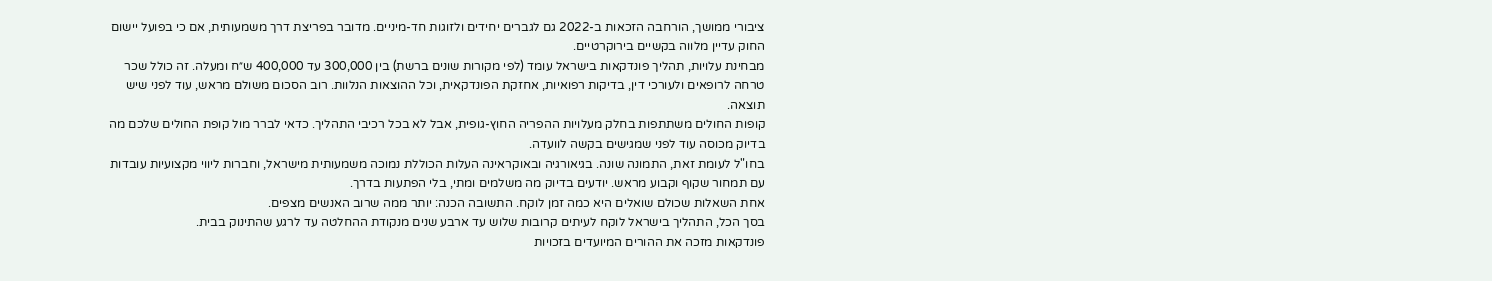ציבורי ממושך, הורחבה הזכאות ב-2022 גם לגברים יחידים ולזוגות חד-מיניים. מדובר בפריצת דרך משמעותית, אם כי בפועל יישום החוק עדיין מלווה בקשיים בירוקרטיים.
מבחינת עלויות, תהליך פונדקאות בישראל עומד (לפי מקורות שונים ברשת) בין 300,000 עד 400,000 ש״ח ומעלה. זה כולל שכר טרחה לרופאים ולעורכי דין, בדיקות רפואיות, אחזקת הפונדקאית, וכל ההוצאות הנלוות. רוב הסכום משולם מראש, עוד לפני שיש תוצאה.
קופות החולים משתתפות בחלק מעלויות ההפריה החוץ-גופית, אבל לא בכל רכיבי התהליך. כדאי לברר מול קופת החולים שלכם מה בדיוק מכוסה עוד לפני שמגישים בקשה לוועדה.
בחו"ל לעומת זאת, התמונה שונה. בגיאורגיה ובאוקראינה העלות הכוללת נמוכה משמעותית מישראל, וחברות ליווי מקצועיות עובדות עם תמחור שקוף וקבוע מראש. יודעים בדיוק מה משלמים ומתי, בלי הפתעות בדרך.
אחת השאלות שכולם שואלים היא כמה זמן לוקח. התשובה הכנה: יותר ממה שרוב האנשים מצפים.
בסך הכל, התהליך בישראל לוקח לעיתים קרובות שלוש עד ארבע שנים מנקודת ההחלטה עד לרגע שהתינוק בבית.
פונדקאות מזכה את ההורים המיועדים בזכויות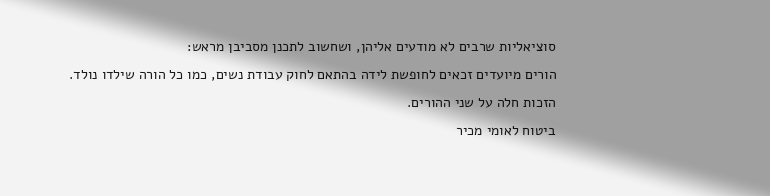סוציאליות שרבים לא מודעים אליהן, ושחשוב לתכנן מסביבן מראש:
הורים מיועדים זכאים לחופשת לידה בהתאם לחוק עבודת נשים, כמו כל הורה שילדו נולד. הזכות חלה על שני ההורים.
ביטוח לאומי מכיר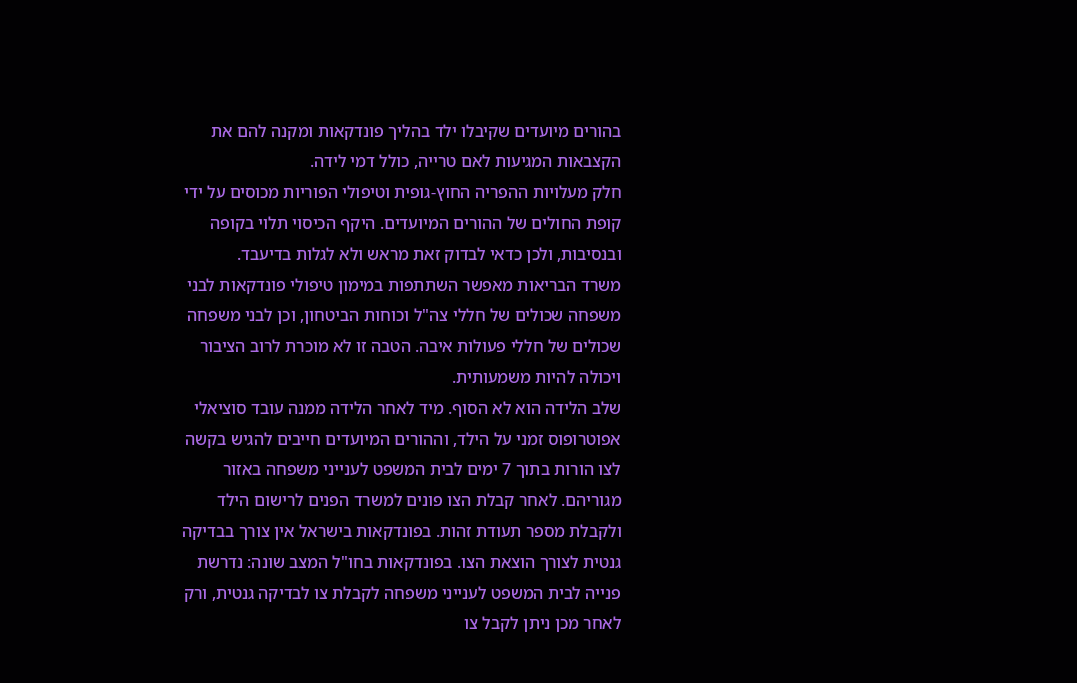בהורים מיועדים שקיבלו ילד בהליך פונדקאות ומקנה להם את הקצבאות המגיעות לאם טרייה, כולל דמי לידה.
חלק מעלויות ההפריה החוץ-גופית וטיפולי הפוריות מכוסים על ידי קופת החולים של ההורים המיועדים. היקף הכיסוי תלוי בקופה ובנסיבות, ולכן כדאי לבדוק זאת מראש ולא לגלות בדיעבד.
משרד הבריאות מאפשר השתתפות במימון טיפולי פונדקאות לבני משפחה שכולים של חללי צה"ל וכוחות הביטחון, וכן לבני משפחה שכולים של חללי פעולות איבה. הטבה זו לא מוכרת לרוב הציבור ויכולה להיות משמעותית.
שלב הלידה הוא לא הסוף. מיד לאחר הלידה ממנה עובד סוציאלי אפוטרופוס זמני על הילד, וההורים המיועדים חייבים להגיש בקשה לצו הורות בתוך 7 ימים לבית המשפט לענייני משפחה באזור מגוריהם. לאחר קבלת הצו פונים למשרד הפנים לרישום הילד ולקבלת מספר תעודת זהות. בפונדקאות בישראל אין צורך בבדיקה גנטית לצורך הוצאת הצו. בפונדקאות בחו"ל המצב שונה: נדרשת פנייה לבית המשפט לענייני משפחה לקבלת צו לבדיקה גנטית, ורק לאחר מכן ניתן לקבל צו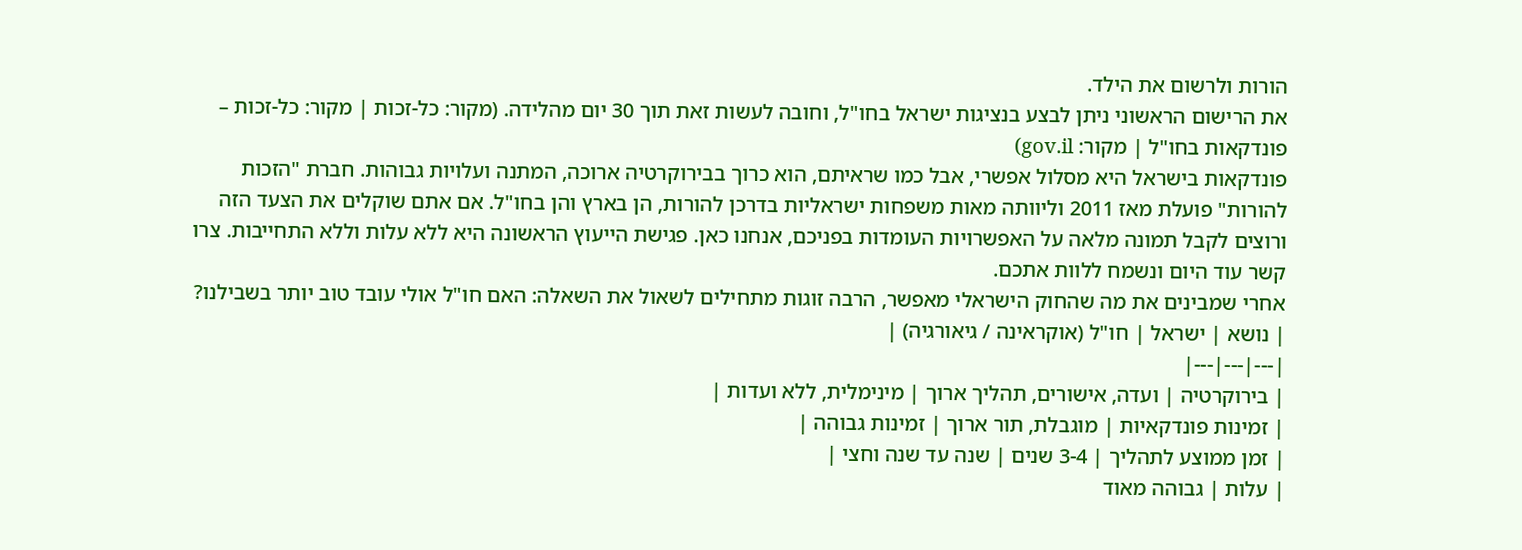הורות ולרשום את הילד.
את הרישום הראשוני ניתן לבצע בנציגות ישראל בחו"ל, וחובה לעשות זאת תוך 30 יום מהלידה. (מקור: כל-זכות | מקור: כל-זכות – פונדקאות בחו"ל | מקור: gov.il)
פונדקאות בישראל היא מסלול אפשרי, אבל כמו שראיתם, הוא כרוך בבירוקרטיה ארוכה, המתנה ועלויות גבוהות. חברת "הזכות להורות" פועלת מאז 2011 וליוותה מאות משפחות ישראליות בדרכן להורות, הן בארץ והן בחו"ל. אם אתם שוקלים את הצעד הזה ורוצים לקבל תמונה מלאה על האפשרויות העומדות בפניכם, אנחנו כאן. פגישת הייעוץ הראשונה היא ללא עלות וללא התחייבות. צרו קשר עוד היום ונשמח ללוות אתכם.
אחרי שמבינים את מה שהחוק הישראלי מאפשר, הרבה זוגות מתחילים לשאול את השאלה: האם חו"ל אולי עובד טוב יותר בשבילנו?
| נושא | ישראל | חו"ל (אוקראינה / גיאורגיה) |
|---|---|---|
| בירוקרטיה | ועדה, אישורים, תהליך ארוך | מינימלית, ללא ועדות |
| זמינות פונדקאיות | מוגבלת, תור ארוך | זמינות גבוהה |
| זמן ממוצע לתהליך | 3-4 שנים | שנה עד שנה וחצי |
| עלות | גבוהה מאוד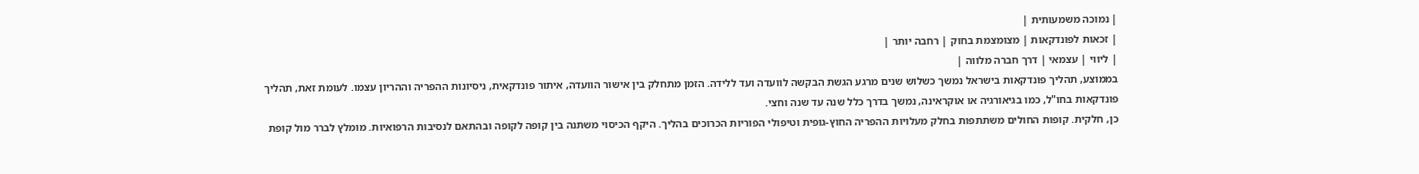| נמוכה משמעותית |
| זכאות לפונדקאות | מצומצמת בחוק | רחבה יותר |
| ליווי | עצמאי | דרך חברה מלווה |
בממוצע, תהליך פונדקאות בישראל נמשך כשלוש שנים מרגע הגשת הבקשה לוועדה ועד ללידה. הזמן מתחלק בין אישור הוועדה, איתור פונדקאית, ניסיונות ההפריה וההריון עצמו. לעומת זאת, תהליך פונדקאות בחו"ל, כמו בגיאורגיה או אוקראינה, נמשך בדרך כלל שנה עד שנה וחצי.
כן, חלקית. קופות החולים משתתפות בחלק מעלויות ההפריה החוץ-גופית וטיפולי הפוריות הכרוכים בהליך. היקף הכיסוי משתנה בין קופה לקופה ובהתאם לנסיבות הרפואיות. מומלץ לברר מול קופת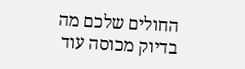החולים שלכם מה בדיוק מכוסה עוד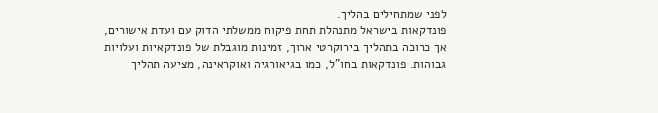לפני שמתחילים בהליך.
פונדקאות בישראל מתנהלת תחת פיקוח ממשלתי הדוק עם ועדת אישורים, אך כרוכה בתהליך בירוקרטי ארוך, זמינות מוגבלת של פונדקאיות ועלויות גבוהות. פונדקאות בחו"ל, כמו בגיאורגיה ואוקראינה, מציעה תהליך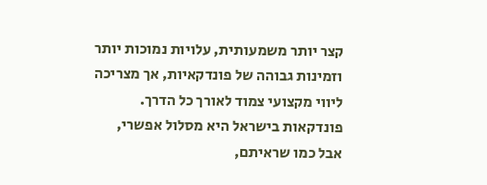קצר יותר משמעותית, עלויות נמוכות יותר וזמינות גבוהה של פונדקאיות, אך מצריכה ליווי מקצועי צמוד לאורך כל הדרך.
פונדקאות בישראל היא מסלול אפשרי, אבל כמו שראיתם,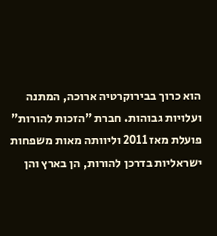הוא כרוך בבירוקרטיה ארוכה, המתנה ועלויות גבוהות. חברת "הזכות להורות" פועלת מאז 2011 וליוותה מאות משפחות ישראליות בדרכן להורות, הן בארץ והן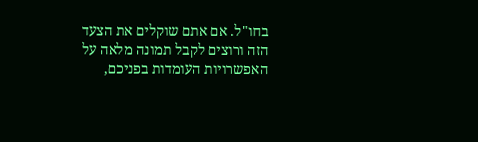בחו"ל. אם אתם שוקלים את הצעד הזה ורוצים לקבל תמונה מלאה על האפשרויות העומדות בפניכם,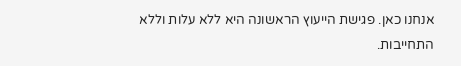אנחנו כאן. פגישת הייעוץ הראשונה היא ללא עלות וללא התחייבות.